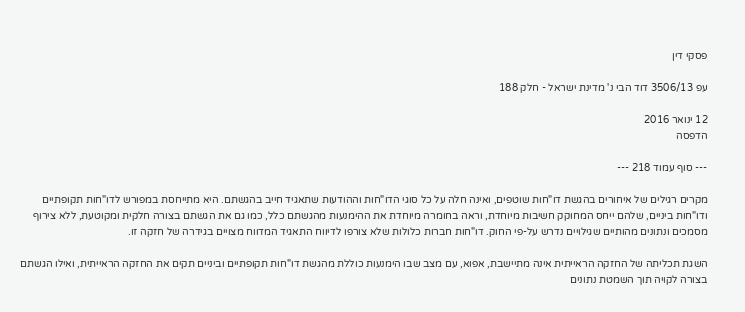פסקי דין

עפ 3506/13 דוד הבי נ' מדינת ישראל - חלק 188

12 ינואר 2016
הדפסה

--- סוף עמוד 218 ---

מקרים רגילים של איחורים בהגשת דו"חות שוטפים, ואינה חלה על כל סוגי הדו"חות וההודעות שתאגיד חייב בהגשתם. היא מתייחסת במפורש לדו"חות תקופתיים ודו"חות ביניים, שלהם ייחס המחוקק חשיבות מיוחדת, וראה בחומרה מיוחדת את ההימנעות מהגשתם כלל, כמו גם את הגשתם בצורה חלקית ומקוטעת, ללא צירוף מסמכים ונתונים מהותיים שגילויים נדרש על-פי החוק. דו"חות חברות כלולות שלא צורפו לדיווח התאגיד המדווח מצויים בגידרה של חזקה זו.

השגת תכליתה של החזקה הראייתית אינה מתיישבת, אפוא, עם מצב שבו הימנעות כוללת מהגשת דו"חות תקופתיים וביניים תקים את החזקה הראייתית, ואילו הגשתם בצורה לקויה תוך השמטת נתונים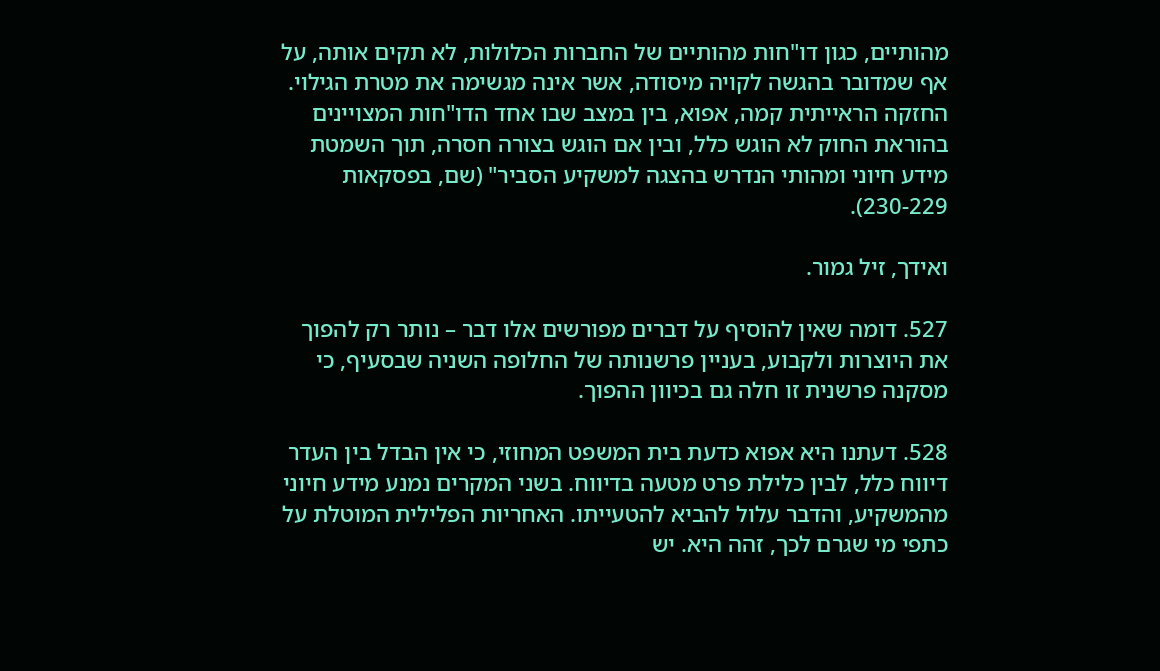מהותיים, כגון דו"חות מהותיים של החברות הכלולות, לא תקים אותה, על אף שמדובר בהגשה לקויה מיסודה, אשר אינה מגשימה את מטרת הגילוי. החזקה הראייתית קמה, אפוא, בין במצב שבו אחד הדו"חות המצויינים בהוראת החוק לא הוגש כלל, ובין אם הוגש בצורה חסרה, תוך השמטת מידע חיוני ומהותי הנדרש בהצגה למשקיע הסביר" (שם, בפסקאות 230-229).

ואידך, זיל גמור.

527. דומה שאין להוסיף על דברים מפורשים אלו דבר – נותר רק להפוך את היוצרות ולקבוע, בעניין פרשנותה של החלופה השניה שבסעיף, כי מסקנה פרשנית זו חלה גם בכיוון ההפוך.

528. דעתנו היא אפוא כדעת בית המשפט המחוזי, כי אין הבדל בין העדר דיווח כלל, לבין כלילת פרט מטעה בדיווח. בשני המקרים נמנע מידע חיוני מהמשקיע, והדבר עלול להביא להטעייתו. האחריות הפלילית המוטלת על כתפי מי שגרם לכך, זהה היא. יש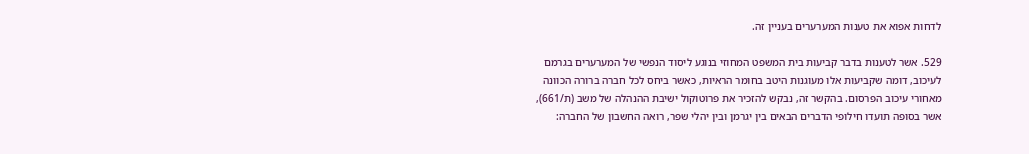לדחות אפוא את טענות המערערים בעניין זה.

529. אשר לטענות בדבר קביעות בית המשפט המחוזי בנוגע ליסוד הנפשי של המערערים בגרמם לעיכוב, דומה שקביעות אלו מעוגנות היטב בחומר הראיות, כאשר ביחס לכל חברה ברורה הכוונה מאחורי עיכוב הפרסום. בהקשר זה, נבקש להזכיר את פרוטוקול ישיבת ההנהלה של משב (ת/661), אשר בסופה תועדו חילופי הדברים הבאים בין יגרמן ובין יהלי שפר, רואה החשבון של החברה: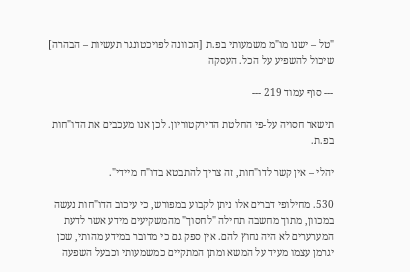"טל – ישנו מו"מ משמעותי בפ.ת [הכוונה לפויכטונגר תעשיות – הבהרה] שיכול להשפיע על הכל. העסקה

--- סוף עמוד 219 ---

תישאר חסויה על-פי החלטת הדירקטוריון. לכן אנו מעכבים את הדו"חות בפ.ת.

יהלי – אין קשר לדו"חות, זה צריך להתבטא בדו"ח מיידי".

530. מחילופי דברים אלו ניתן לקבוע במפורש, כי עיכוב הדו"חות נעשה במכוון, מתוך מחשבה תחילה "לחסוך" מהמשקיעים מידע אשר לדעת המערערים לא היה נחוץ להם. אין ספק גם כי מדובר במידע מהותי, שכן יגרמן עצמו מעיד על המשא ומתן המתקיים כמשמעותי וכבעל השפעה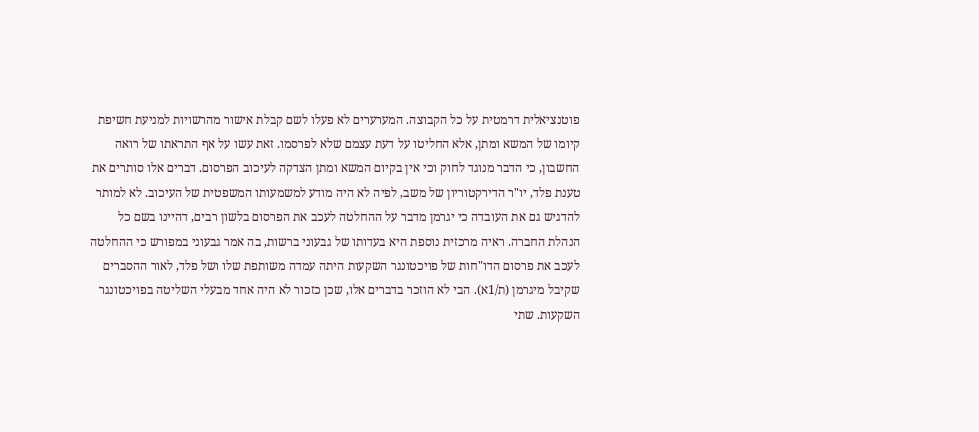פוטנציאלית דרמטית על כל הקבוצה. המערערים לא פעלו לשם קבלת אישור מהרשויות למניעת חשיפת קיומו של המשא ומתן, אלא החליטו על דעת עצמם שלא לפרסמו. זאת עשו על אף התראתו של רואה החשבון, כי הדבר מנוגד לחוק וכי אין בקיום המשא ומתן הצדקה לעיכוב הפרסום. דברים אלו סותרים את טענת פלד, יו"ר הדירקטוריון של משב, לפיה לא היה מודע למשמעותו המשפטית של העיכוב. לא למותר להדגיש גם את העובדה כי יגרמן מדבר על ההחלטה לעכב את הפרסום בלשון רבים, דהיינו בשם כל הנהלת החברה. ראיה מרכזית נוספת היא בעדותו של גבעוני ברשות, בה אמר גבעוני במפורש כי ההחלטה לעכב את פרסום הדו"חות של פויכטונגר השקעות היתה עמדה משותפת שלו ושל פלד, לאור ההסברים שקיבל מיגרמן (ת/1א). הבי לא הוזכר בדברים אלו, שכן כזכור לא היה אחד מבעלי השליטה בפויכטונגר השקעות. שתי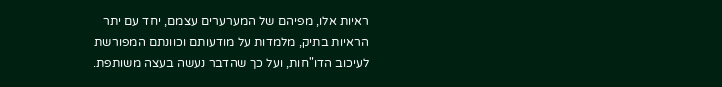ראיות אלו, מפיהם של המערערים עצמם, יחד עם יתר הראיות בתיק, מלמדות על מודעותם וכוונתם המפורשת לעיכוב הדו"חות, ועל כך שהדבר נעשה בעצה משותפת.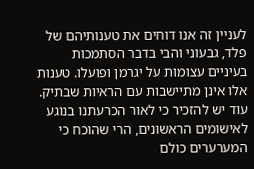לעניין זה אנו דוחים את טענותיהם של פלד, גבעוני והבי בדבר הסתמכות בעיניים עצומות על יגרמן ופועלו. טענות אלו אינן מתיישבות עם הראיות שבתיק. עוד יש להזכיר כי לאור הכרעתנו בנוגע לאישומים הראשונים, הרי שהוכח כי המערערים כולם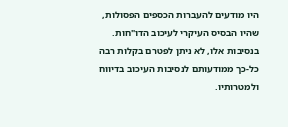היו מודעים להעברות הכספים הפסולות, שהיו הבסיס העיקרי לעיכוב הדו"חות. בנסיבות אלו, לא ניתן לפטרם בקלות רבה כל-כך ממודעותם לנסיבות העיכוב בדיווח ולמטרותיו.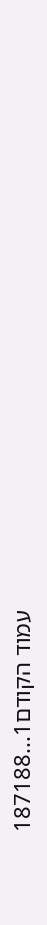עמוד הקודם1...187188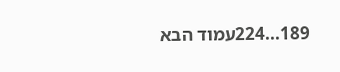189...224עמוד הבא